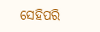ସେହିପରି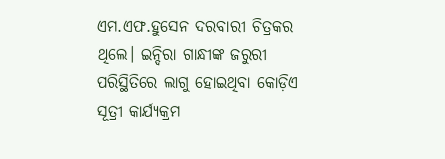ଏମ.ଏଫ.ହୁସେନ ଦରବାରୀ ଚିତ୍ରକର ଥିଲେ। ଇନ୍ଦିରା ଗାନ୍ଧୀଙ୍କ ଜରୁରୀ ପରିସ୍ଥିତିରେ ଲାଗୁ ହୋଇଥିବା କୋଡ଼ିଏ ସୂତ୍ରୀ କାର୍ଯ୍ୟକ୍ରମ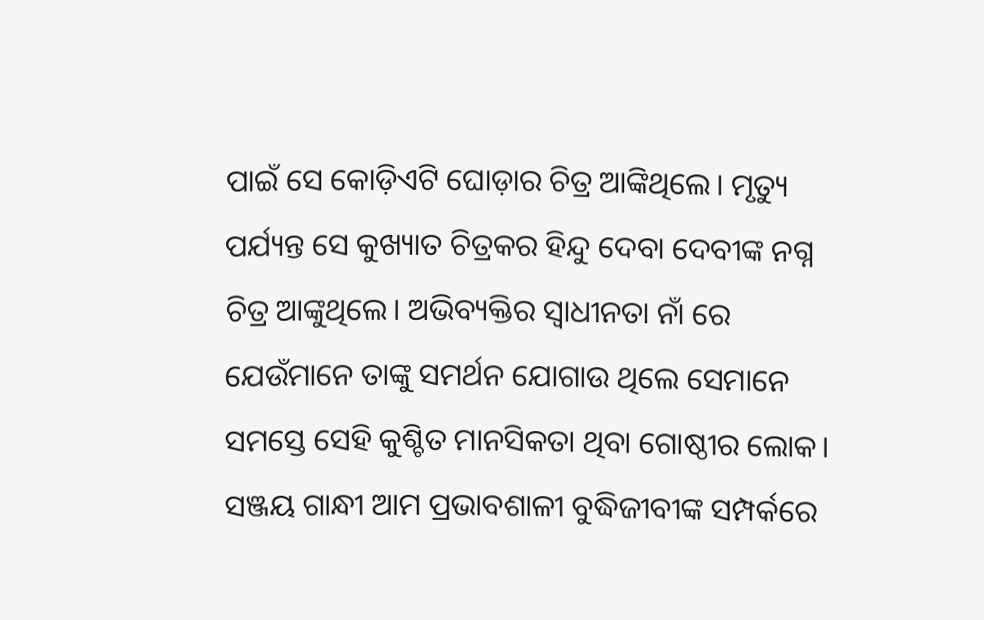ପାଇଁ ସେ କୋଡ଼ିଏଟି ଘୋଡ଼ାର ଚିତ୍ର ଆଙ୍କିଥିଲେ। ମୃତ୍ୟୁ ପର୍ଯ୍ୟନ୍ତ ସେ କୁଖ୍ୟାତ ଚିତ୍ରକର ହିନ୍ଦୁ ଦେବା ଦେବୀଙ୍କ ନଗ୍ନ ଚିତ୍ର ଆଙ୍କୁଥିଲେ। ଅଭିବ୍ୟକ୍ତିର ସ୍ୱାଧୀନତା ନାଁ ରେ ଯେଉଁମାନେ ତାଙ୍କୁ ସମର୍ଥନ ଯୋଗାଉ ଥିଲେ ସେମାନେ ସମସ୍ତେ ସେହି କୁଶ୍ଚିତ ମାନସିକତା ଥିବା ଗୋଷ୍ଠୀର ଲୋକ।
ସଞ୍ଜୟ ଗାନ୍ଧୀ ଆମ ପ୍ରଭାବଶାଳୀ ବୁଦ୍ଧିଜୀବୀଙ୍କ ସମ୍ପର୍କରେ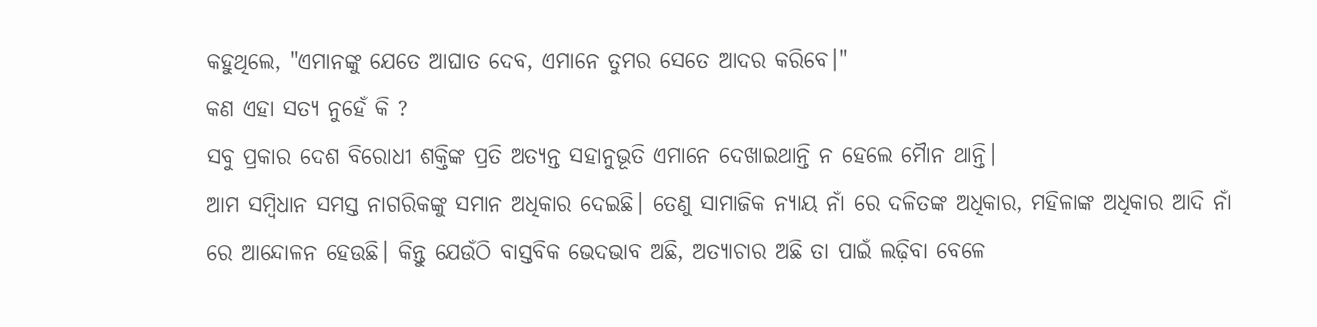କହୁଥିଲେ, "ଏମାନଙ୍କୁ ଯେତେ ଆଘାତ ଦେବ, ଏମାନେ ତୁମର ସେତେ ଆଦର କରିବେ।"
କଣ ଏହା ସତ୍ୟ ନୁହେଁ କି ?
ସବୁ ପ୍ରକାର ଦେଶ ବିରୋଧୀ ଶକ୍ତିଙ୍କ ପ୍ରତି ଅତ୍ୟନ୍ତ ସହାନୁଭୂତି ଏମାନେ ଦେଖାଇଥାନ୍ତି ନ ହେଲେ ମୋୖନ ଥାନ୍ତି।
ଆମ ସମ୍ବିଧାନ ସମସ୍ତ ନାଗରିକଙ୍କୁ ସମାନ ଅଧିକାର ଦେଇଛି। ତେଣୁ ସାମାଜିକ ନ୍ୟାୟ ନାଁ ରେ ଦଳିତଙ୍କ ଅଧିକାର, ମହିଳାଙ୍କ ଅଧିକାର ଆଦି ନାଁ ରେ ଆନ୍ଦୋଳନ ହେଉଛି। କିନ୍ତୁ ଯେଉଁଠି ବାସ୍ତବିକ ଭେଦଭାବ ଅଛି, ଅତ୍ୟାଚାର ଅଛି ତା ପାଇଁ ଲଢ଼ିବା ବେଳେ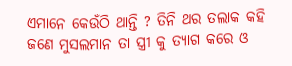ଏମାନେ କେଉଁଠି ଥାନ୍ତି ? ତିନି ଥର ତଲାକ କହି ଜଣେ ମୁସଲମାନ ତା ସ୍ତ୍ରୀ କୁ ତ୍ୟାଗ କରେ ଓ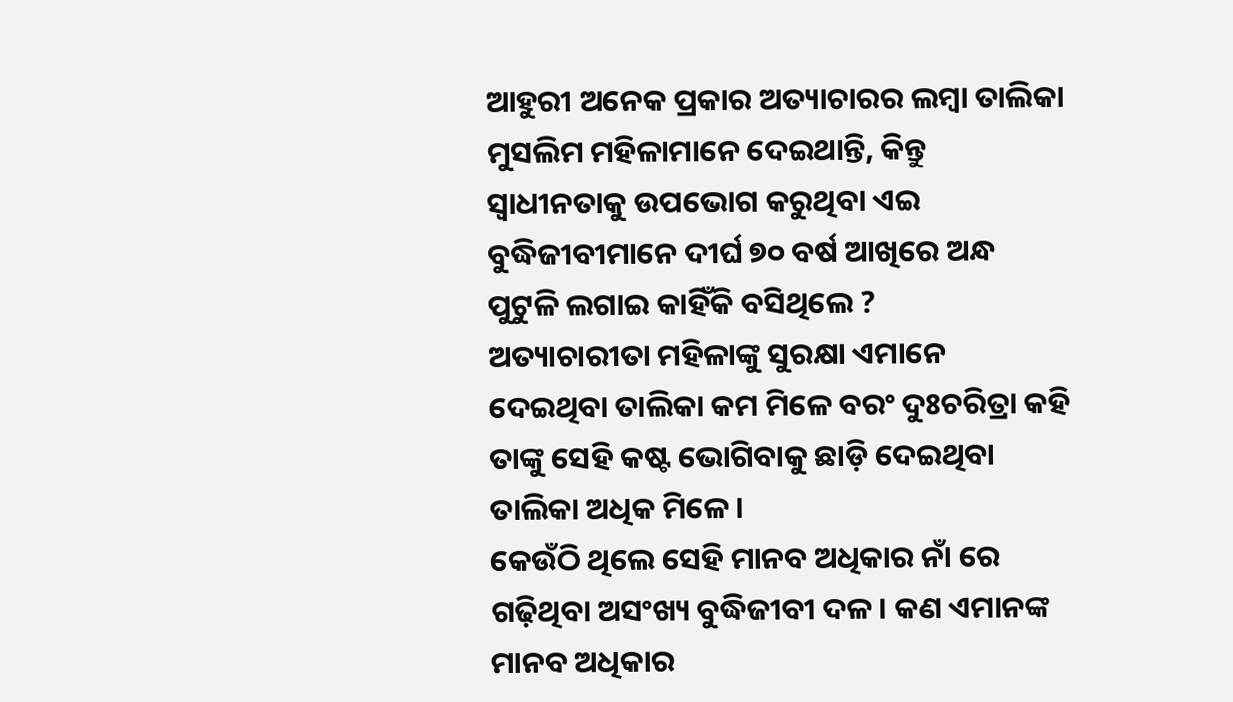ଆହୁରୀ ଅନେକ ପ୍ରକାର ଅତ୍ୟାଚାରର ଲମ୍ବା ତାଲିକା ମୁସଲିମ ମହିଳାମାନେ ଦେଇଥାନ୍ତି, କିନ୍ତୁ ସ୍ୱାଧୀନତାକୁ ଉପଭୋଗ କରୁଥିବା ଏଇ ବୁଦ୍ଧିଜୀବୀମାନେ ଦୀର୍ଘ ୭୦ ବର୍ଷ ଆଖିରେ ଅନ୍ଧ ପୁଟୁଳି ଲଗାଇ କାହିଁକି ବସିଥିଲେ ?
ଅତ୍ୟାଚାରୀତା ମହିଳାଙ୍କୁ ସୁରକ୍ଷା ଏମାନେ ଦେଇଥିବା ତାଲିକା କମ ମିଳେ ବରଂ ଦୁଃଚରିତ୍ରା କହି ତାଙ୍କୁ ସେହି କଷ୍ଟ ଭୋଗିବାକୁ ଛାଡ଼ି ଦେଇଥିବା ତାଲିକା ଅଧିକ ମିଳେ।
କେଉଁଠି ଥିଲେ ସେହି ମାନବ ଅଧିକାର ନାଁ ରେ ଗଢ଼ିଥିବା ଅସଂଖ୍ୟ ବୁଦ୍ଧିଜୀବୀ ଦଳ। କଣ ଏମାନଙ୍କ ମାନବ ଅଧିକାର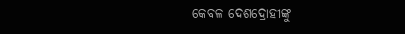କେବଳ ଦେଶଦ୍ରୋହୀଙ୍କୁ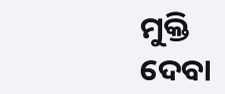ମୁକ୍ତି ଦେବା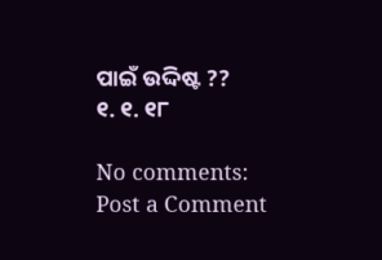ପାଇଁ ଉଦ୍ଦିଷ୍ଟ ??
୧. ୧. ୧୮

No comments:
Post a Comment